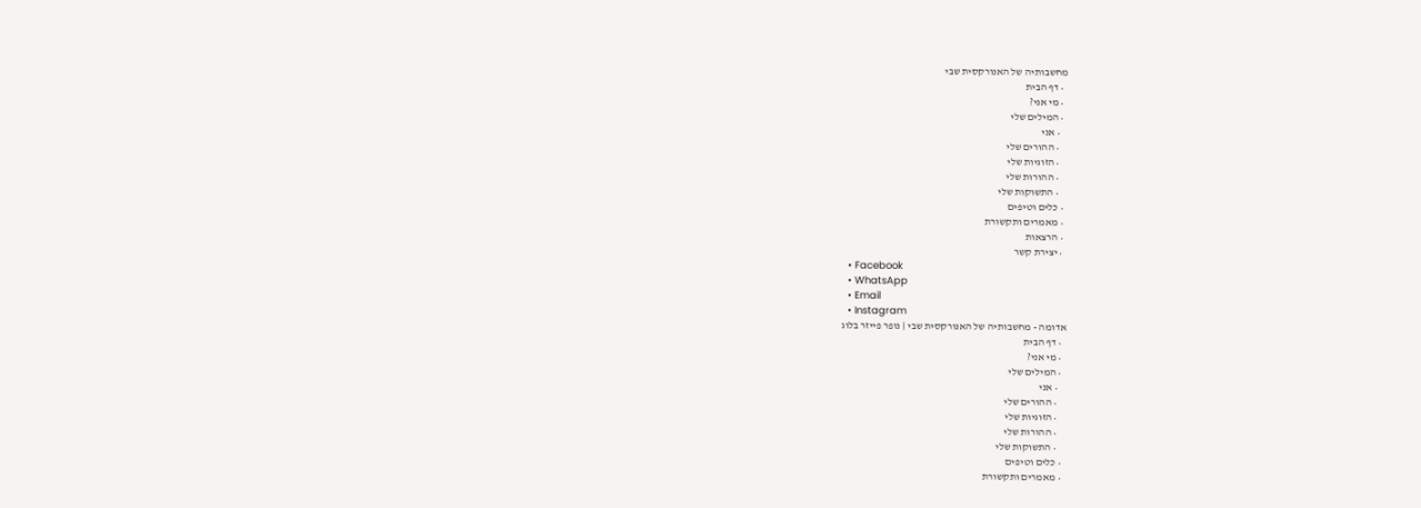מחשבותיה של האנורקסית שבי
  • דף הבית
  • מי אני?
  • המילים שלי
    • אני
    • ההורים שלי
    • הזוגיות שלי
    • ההורות שלי
    • התשוקות שלי
  • כלים וטיפים
  • מאמרים ותקשורת
  • הרצאות
  • יצירת קשר
  • Facebook
  • WhatsApp
  • Email
  • Instagram
אדומה - מחשבותיה של האנורקסית שבי | נופר פייזר בלוג
  • דף הבית
  • מי אני?
  • המילים שלי
    • אני
    • ההורים שלי
    • הזוגיות שלי
    • ההורות שלי
    • התשוקות שלי
  • כלים וטיפים
  • מאמרים ותקשורת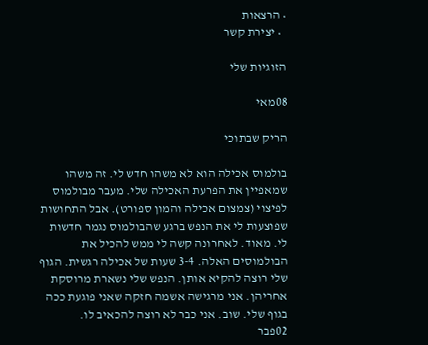• הרצאות
  • יצירת קשר

הזוגיות שלי

08מאי

הריק שבתוכי

בולמוס אכילה הוא לא משהו חדש לי. זה משהו שמאפיין את הפרעת האכילה שלי. מעבר מבולמוס לפיצוי (צמצום אכילה והמון ספורט). אבל התחושות שפוצעות לי את הנפש ברגע שהבולמוס נגמר חדשות לי. מאוד. לאחרונה קשה לי ממש להכיל את הבולמוסים האלה. 3-4 שעות של אכילה רגשית. הגוף שלי רוצה להקיא אותן. הנפש שלי נשארת מרוסקת אחריהן. אני מרגישה אשמה חזקה שאני פוגעת ככה בגוף שלי. שוב. אני כבר לא רוצה להכאיב לו.
02פבר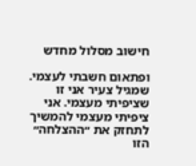חישוב מסלול מחדש

ופתאום חשבתי לעצמי. שמגיל צעיר אני זו שציפיתי מעצמי. אני ציפיתי מעצמי להמשיך לתחזק את ״ההצלחה״ הזו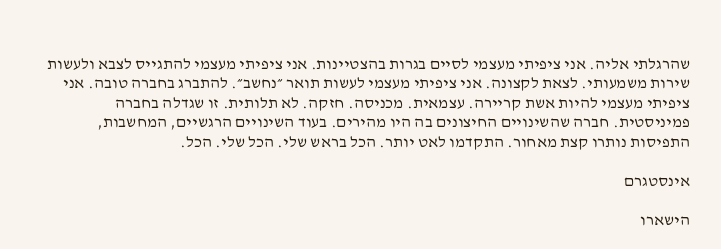שהרגלתי אליה. אני ציפיתי מעצמי לסיים בגרות בהצטיינות. אני ציפיתי מעצמי להתגייס לצבא ולעשות שירות משמעותי. לצאת לקצונה. אני ציפיתי מעצמי לעשות תואר ״נחשב״. להתברג בחברה טובה. אני ציפיתי מעצמי להיות אשת קריירה. עצמאית. מכניסה. חזקה. לא תלותית. זו שגדלה בחברה פמיניסטית. חברה שהשינויים החיצונים בה היו מהירים. בעוד השינויים הרגשיים, המחשבות, התפיסות נותרו קצת מאחור. התקדמו לאט יותר. הכל בראש שלי. הכל שלי. הכל.

אינסטגרם

הישארו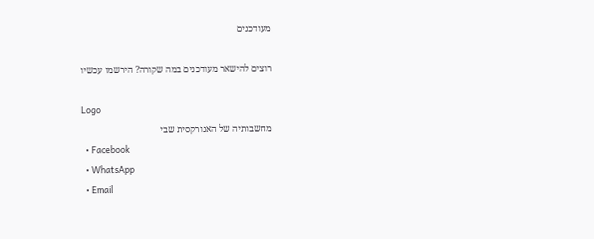מעודכנים

רוצים להישאר מעודכנים במה שקורה? הירשמו עכשיו

Logo
מחשבותיה של האנורקסית שבי
  • Facebook
  • WhatsApp
  • Email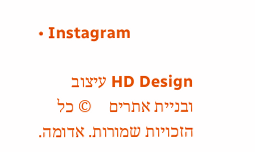• Instagram

HD Design עיצוב ובניית אתרים    © כל הזכויות שמורות. אדומה.